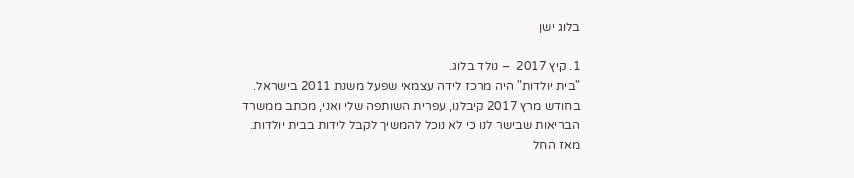בלוג ישן

1. קיץ 2017  – נולד בלוג.
"בית יולדות" היה מרכז לידה עצמאי שפעל משנת 2011 בישראל.  בחודש מרץ 2017 קיבלנו, עפרית השותפה שלי ואני, מכתב ממשרד הבריאות שבישר לנו כי לא נוכל להמשיך לקבל לידות בבית יולדות. מאז החל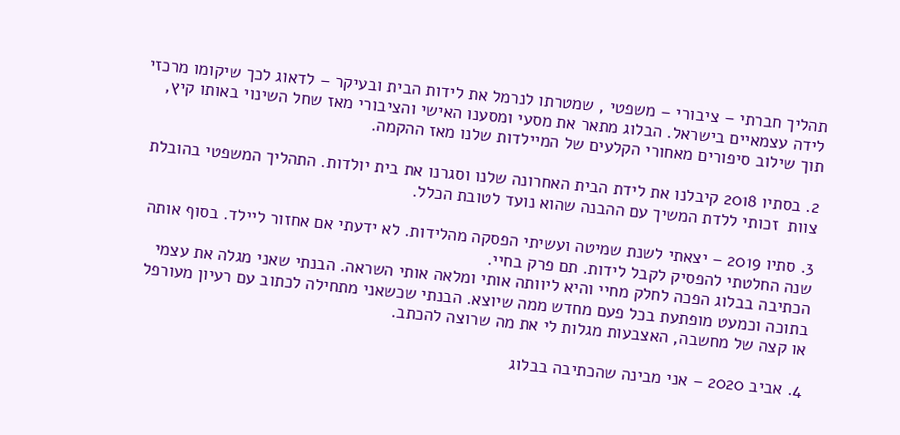תהליך חברתי – ציבורי – משפטי , שמטרתו לנרמל את לידות הבית ובעיקר – לדאוג לכך שיקומו מרכזי לידה עצמאיים בישראל. הבלוג מתאר את מסעי ומסענו האישי והציבורי מאז שחל השינוי באותו קיץ, תוך שילוב סיפורים מאחורי הקלעים של המיילדות שלנו מאז ההקמה.

2. בסתיו 2018 קיבלנו את לידת הבית האחרונה שלנו וסגרנו את בית יולדות. התהליך המשפטי בהובלת צוות  זכותי ללדת המשיך עם ההבנה שהוא נועד לטובת הכלל.

3. סתיו 2019 – יצאתי לשנת שמיטה ועשיתי הפסקה מהלידות. לא ידעתי אם אחזור ליילד. בסוף אותה שנה החלטתי להפסיק לקבל לידות. תם פרק בחיי.
הכתיבה בבלוג הפכה לחלק מחיי והיא ליוותה אותי ומלאה אותי השראה. הבנתי שאני מגלה את עצמי בתוכה וכמעט מופתעת בכל פעם מחדש ממה שיוצא. הבנתי שכשאני מתחילה לכתוב עם רעיון מעורפל או קצה של מחשבה, האצבעות מגלות לי את מה שרוצה להכתב.

4. אביב 2020 – אני מבינה שהכתיבה בבלוג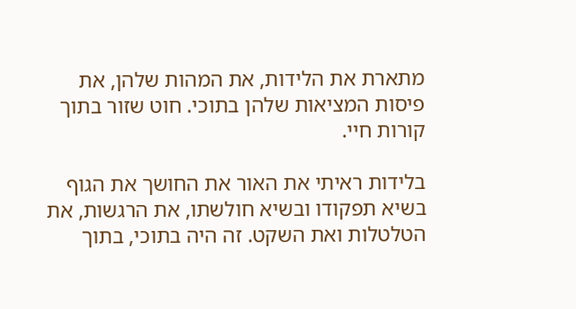מתארת את הלידות, את המהות שלהן, את פיסות המציאות שלהן בתוכי. חוט שזור בתוך קורות חיי.

בלידות ראיתי את האור את החושך את הגוף בשיא תפקודו ובשיא חולשתו, את הרגשות, את הטלטלות ואת השקט. זה היה בתוכי, בתוך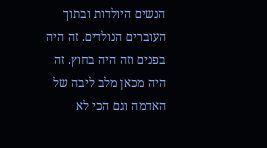הנשים היולדות ובתוך העוברים הנולדים. זה היה בפנים וזה היה בחוץ. זה היה מכאן מלב ליבה של האדמה וגם הכי לא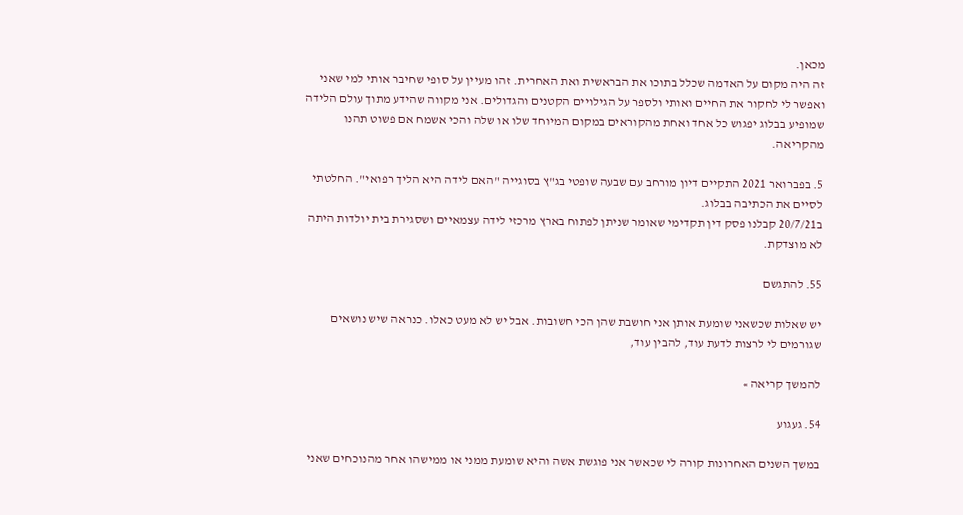מכאן.
זה היה מקום על האדמה שכלל בתוכו את הבראשית ואת האחרית. זהו מעיין על סופי שחיבר אותי למי שאני ואפשר לי לחקור את החיים ואותי ולספר על הגילויים הקטנים והגדולים. אני מקווה שהידע מתוך עולם הלידה שמופיע בבלוג יפגוש כל אחד ואחת מהקוראים במקום המיוחד שלו או שלה והכי אשמח אם פשוט תהנו מהקריאה.

5. בפברואר 2021 התקיים דיון מורחב עם שבעה שופטי בג"ץ בסוגייה "האם לידה היא הליך רפואי". החלטתי לסיים את הכתיבה בבלוג.
ב20/7/21 קבלנו פסק דין תקדימי שאומר שניתן לפתוח בארץ מרכזי לידה עצמאיים ושסגירת בית יולדות היתה לא מוצדקת.

55. להתגשם

יש שאלות שכשאני שומעת אותן אני חושבת שהן הכי חשובות. אבל יש לא מעט כאלו. כנראה שיש נושאים שגורמים לי לרצות לדעת עוד, להבין עוד,

להמשך קריאה »

54. געגוע

במשך השנים האחרונות קורה לי שכאשר אני פוגשת אשה והיא שומעת ממני או ממישהו אחר מהנוכחים שאני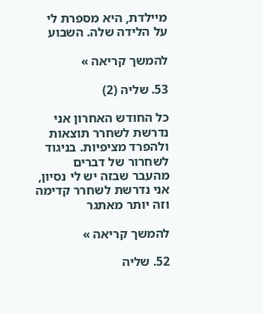מיילדת, היא מספרת לי על הלידה שלה. השבוע

להמשך קריאה »

53. שליה (2)

כל החודש האחרון אני נדרשת לשחרר תוצאות ולהפרד מציפיות. בניגוד לשחרור של דברים מהעבר שבזה יש לי נסיון, אני נדרשת לשחרר קדימה וזה יותר מאתגר

להמשך קריאה »

52. שליה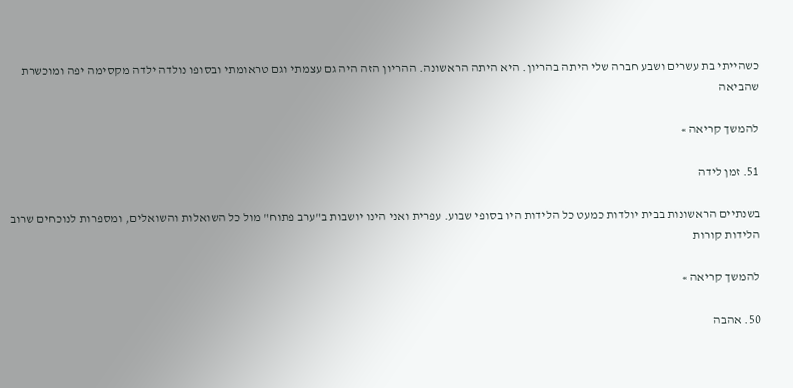כשהייתי בת עשרים ושבע חברה שלי היתה בהריון. היא היתה הראשונה. ההריון הזה היה גם עצמתי וגם טראומתי ובסופו נולדה ילדה מקסימה יפה ומוכשרת שהביאה

להמשך קריאה »

51. זמן לידה

בשנתיים הראשונות בבית יולדות כמעט כל הלידות היו בסופי שבוע. עפרית ואני הינו יושבות ב"ערב פתוח" מול כל השואלות והשואלים, ומספרות לנוכחים שרוב הלידות קורות

להמשך קריאה »

50. אהבה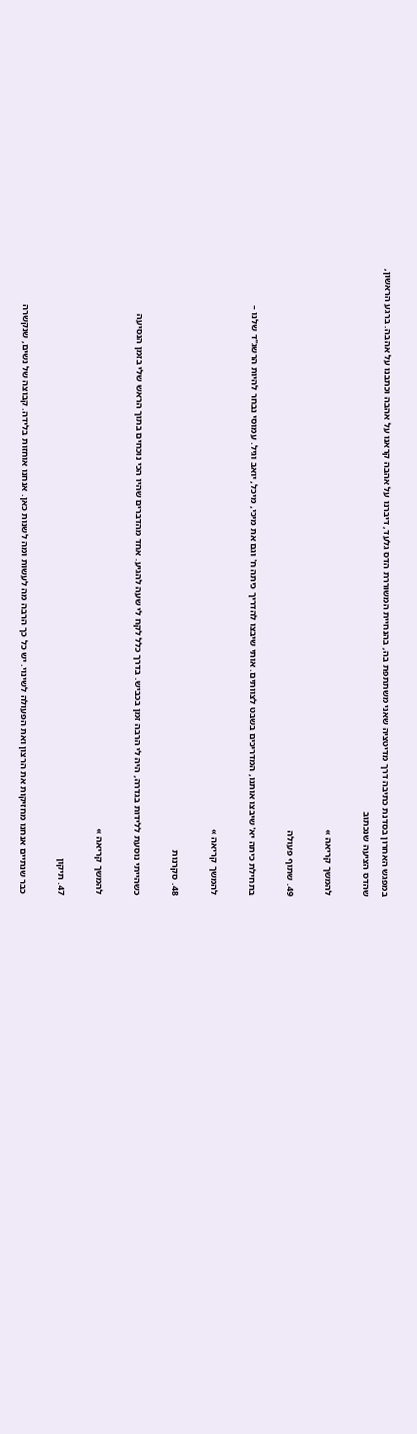במפגש האחרון בסדנת כתיבה דרך מדיטציה שאני משתתפת בה, בהנחיית המשוררת הדס גלעד, דיברנו על אהבה קראנו על אהבה וכתבנו על אהבה. ברגע הראשון, שהדס הציעה שנכתוב

להמשך קריאה »

49. שתוף פעולה

בתחילת כיתה יא' שיבצו אותנו, המדריכים בשבט לצוותים. אותי שיבצו להדריך כיתה ח' וגם את מיכי, מיכל, יואב וגיל. עמוסי נבחר להיות הרשג"ד שלנו –

להמשך קריאה »

48. סקרנות

כשהייתי נוסעת ללידות בגדרה, היה לי הרבה זמן בכביש. בדרך כלל לקח לי שעה להגיע. אחד מהדברים שהיו הכי נוכחים בתוך הראש שלי בזמן הנסיעה

להמשך קריאה »

47. תיקון

כבר שנתיים אנחנו מחזיקות את הרצון ואת הפעולה לשינוי. יש כל כך הרבה מה לעשות ומה לשנות כאן. אנחנו אוחזות בלידה. קבוצה של נשים, שנקשרה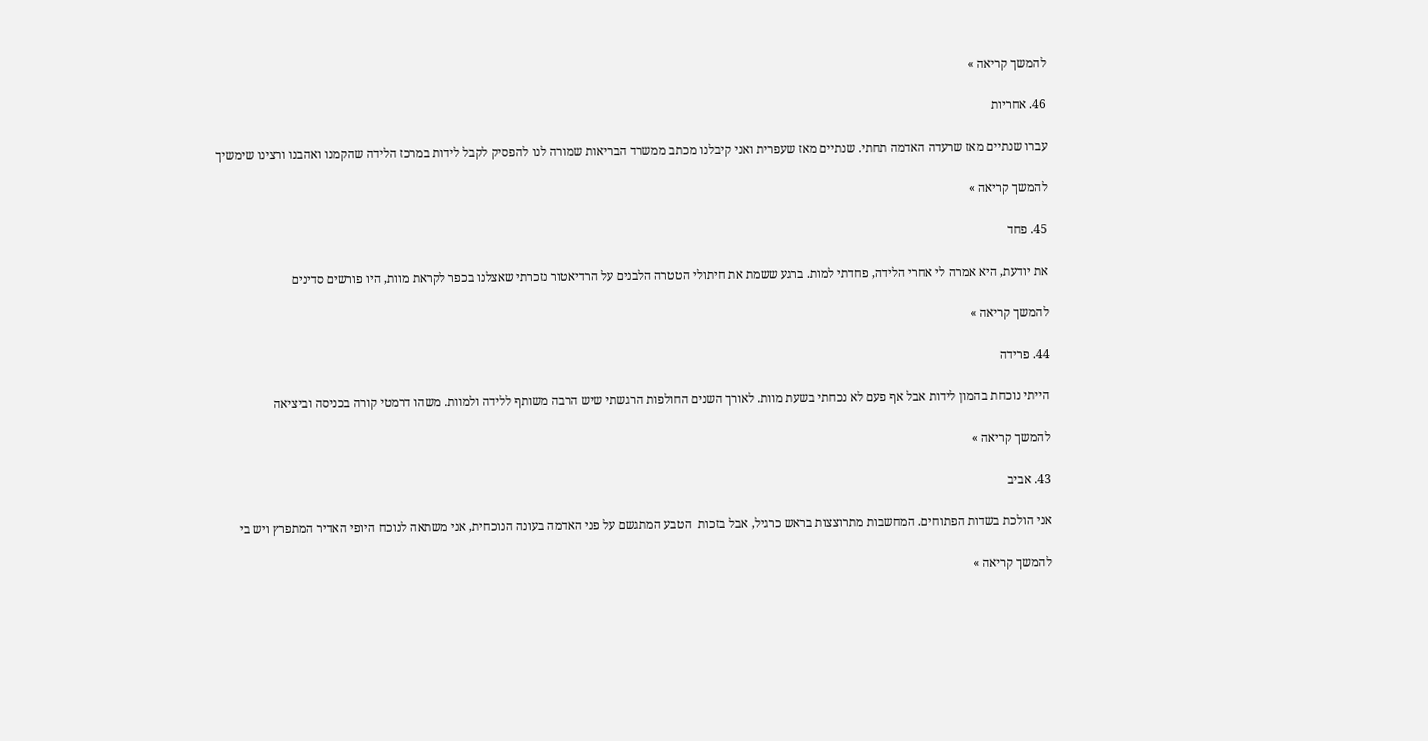להמשך קריאה »

46. אחריות

עברו שנתיים מאז שרעדה האדמה תחתי. שנתיים מאז שעפרית ואני קיבלנו מכתב ממשרד הבריאות שמורה לנו להפסיק לקבל לידות במרכז הלידה שהקמנו ואהבנו ורצינו שימשיך

להמשך קריאה »

45. פחד

את יודעת, היא אמרה לי אחרי הלידה, פחדתי למות. ברגע ששמת את חיתולי הטטרה הלבנים על הרדיאטור נזכרתי שאצלנו בכפר לקראת מוות, היו פורשים סדינים

להמשך קריאה »

44. פרידה

הייתי נוכחת בהמון לידות אבל אף פעם לא נכחתי בשעת מוות. לאורך השנים החולפות הרגשתי שיש הרבה משותף ללידה ולמוות. משהו דרמטי קורה בכניסה וביציאה

להמשך קריאה »

43. אביב

אני הולכת בשדות הפתוחים. המחשבות מתרוצצות בראש כרגיל, אבל בזכות  הטבע המתגשם על פני האדמה בעונה הנוכחית, אני משתאה לנוכח היופי האדיר המתפרץ ויש בי

להמשך קריאה »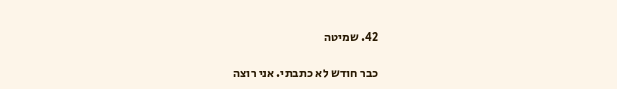42. שמיטה

כבר חודש לא כתבתי. אני רוצה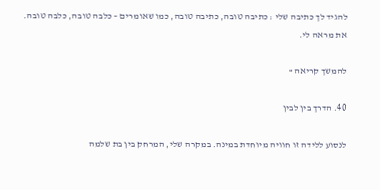להגיד לך כתיבה שלי : כתיבה טובה, כתיבה טובה, כמו שאומרים – כלבה טובה, כלבה טובה. את מראה לי.

להמשך קריאה »

40. הדרך בין לבין

לנסוע ללידה זו חוויה מיוחדת במינה. במקרה שלי, המרחק בין בת שלמה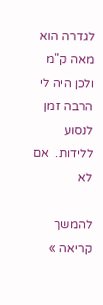לגדרה הוא מאה ק"מ ולכן היה לי הרבה זמן לנסוע ללידות.  אם לא

להמשך קריאה »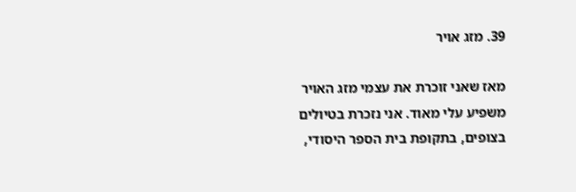39. מזג אויר

מאז שאני זוכרת את עצמי מזג האויר משפיע עלי מאוד. אני נזכרת בטיולים בצופים, בתקופת בית הספר היסודי,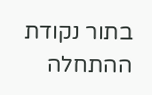בתור נקודת ההתחלה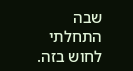שבה התחלתי לחוש בזה.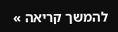להמשך קריאה »